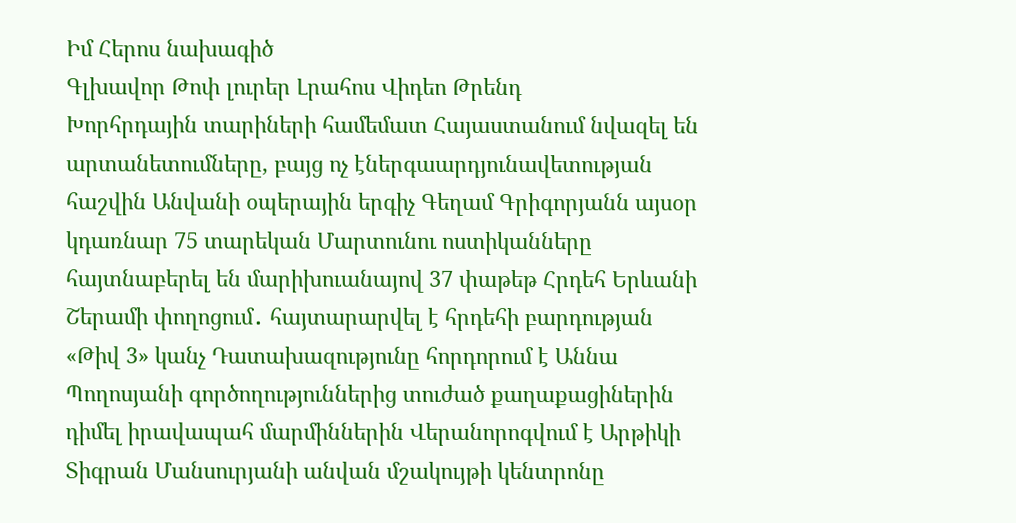Իմ Հերոս նախագիծ
Գլխավոր Թոփ լուրեր Լրահոս Վիդեո Թրենդ
Խորհրդային տարիների համեմատ Հայաստանում նվազել են արտանետումները, բայց ոչ էներգաարդյունավետության հաշվին Անվանի օպերային երգիչ Գեղամ Գրիգորյանն այսօր կդառնար 75 տարեկան Մարտունու ոստիկանները հայտնաբերել են մարիխուանայով 37 փաթեթ Հրդեհ Երևանի Շերամի փողոցում․ հայտարարվել է հրդեհի բարդության «Թիվ 3» կանչ Դատախազությունը հորդորում է Աննա Պողոսյանի գործողություններից տուժած քաղաքացիներին դիմել իրավապահ մարմիններին Վերանորոգվում է Արթիկի Տիգրան Մանսուրյանի անվան մշակույթի կենտրոնը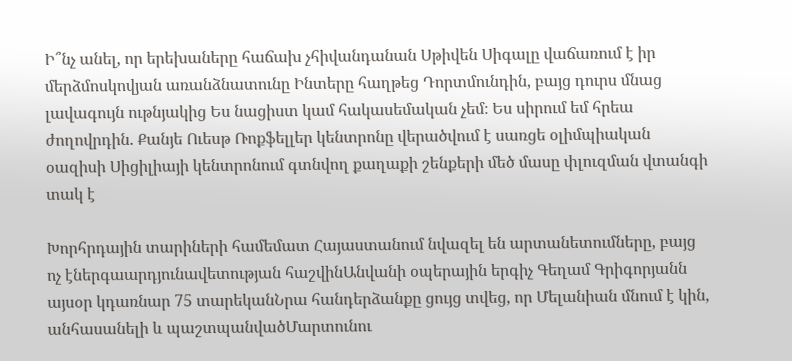Ի՞նչ անել, որ երեխաները հաճախ չհիվանդանան Սթիվեն Սիգալը վաճառում է իր մերձմոսկովյան առանձնատունը Ինտերը հաղթեց Դորտմունդին, բայց դուրս մնաց լավագույն ութնյակից Ես նացիստ կամ հակասեմական չեմ։ Ես սիրում եմ հրեա ժողովրդին. Քանյե Ուեսթ Ռոքֆելլեր կենտրոնը վերածվում է սառցե օլիմպիական օազիսի Սիցիլիայի կենտրոնում գտնվող քաղաքի շենքերի մեծ մասը փլուզման վտանգի տակ է

Խորհրդային տարիների համեմատ Հայաստանում նվազել են արտանետումները, բայց ոչ էներգաարդյունավետության հաշվինԱնվանի օպերային երգիչ Գեղամ Գրիգորյանն այսօր կդառնար 75 տարեկանՆրա հանդերձանքը ցույց տվեց, որ Մելանիան մնում է կին, անհասանելի և պաշտպանվածՄարտունու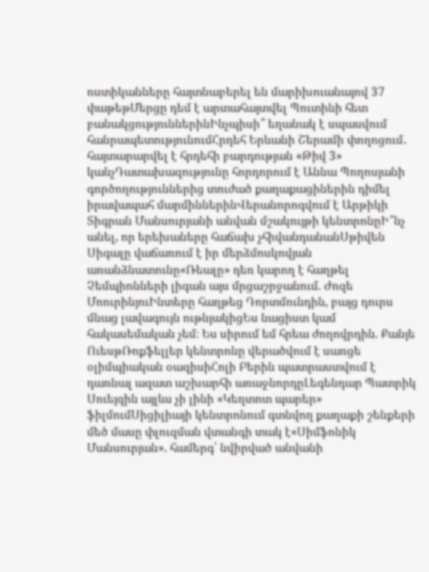ոստիկանները հայտնաբերել են մարիխուանայով 37 փաթեթՄերցը դեմ է արտահայտվել Պուտինի հետ բանակցություններինԻնչպիսի՞ եղանակ է սպասվում հանրապետությունումՀրդեհ Երևանի Շերամի փողոցում․ հայտարարվել է հրդեհի բարդության «Թիվ 3» կանչԴատախազությունը հորդորում է Աննա Պողոսյանի գործողություններից տուժած քաղաքացիներին դիմել իրավապահ մարմիններինՎերանորոգվում է Արթիկի Տիգրան Մանսուրյանի անվան մշակույթի կենտրոնըԻ՞նչ անել, որ երեխաները հաճախ չհիվանդանանՍթիվեն Սիգալը վաճառում է իր մերձմոսկովյան առանձնատունը«Ռեալը» դեռ կարող է հաղթել Չեմպիոնների լիգան այս մրցաշրջանում. Ժոզե ՄոուրինյուԻնտերը հաղթեց Դորտմունդին, բայց դուրս մնաց լավագույն ութնյակիցԵս նացիստ կամ հակասեմական չեմ։ Ես սիրում եմ հրեա ժողովրդին. Քանյե ՈւեսթՌոքֆելլեր կենտրոնը վերածվում է սառցե օլիմպիական օազիսիՀոլի Բերին պատրաստվում է դառնալ ազատ աշխարհի առաջնորդըԼեգենդար Պատրիկ Սուեյզին այլևս չի լինի «Կեղտոտ պարեր» ֆիլմումՍիցիլիայի կենտրոնում գտնվող քաղաքի շենքերի մեծ մասը փլուզման վտանգի տակ է«Սիմֆոնիկ Մանսուրյան». համերգ՝ նվիրված անվանի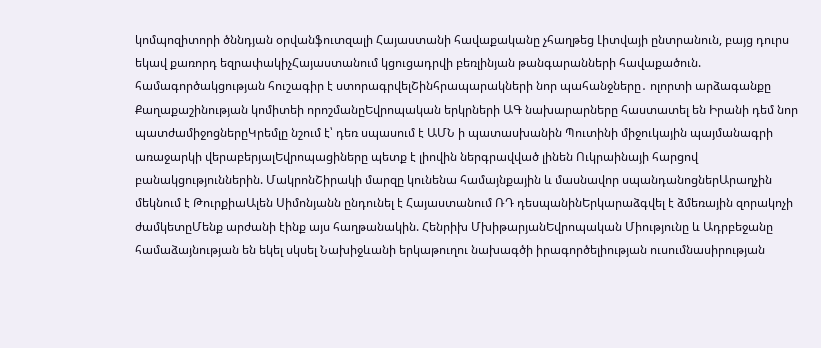կոմպոզիտորի ծննդյան օրվանֆուտզալի Հայաստանի հավաքականը չհաղթեց Լիտվայի ընտրանուն, բայց դուրս եկավ քառորդ եզրափակիչՀայաստանում կցուցադրվի բեռլինյան թանգարանների հավաքածուն. համագործակցության հուշագիր է ստորագրվելՇինհրապարակների նոր պահանջները․ ոլորտի արձագանքը Քաղաքաշինության կոմիտեի որոշմանըԵվրոպական երկրների ԱԳ նախարարները հաստատել են Իրանի դեմ նոր պատժամիջոցներըԿրեմլը նշում է՝ դեռ սպասում է ԱՄՆ ի պատասխանին Պուտինի միջուկային պայմանագրի առաջարկի վերաբերյալԵվրոպացիները պետք է լիովին ներգրավված լինեն Ուկրաինայի հարցով բանակցություններին. ՄակրոնՇիրակի մարզը կունենա համայնքային և մասնավոր սպանդանոցներԱրաղչին մեկնում է ԹուրքիաԱլեն Սիմոնյանն ընդունել է Հայաստանում ՌԴ դեսպանինԵրկարաձգվել է ձմեռային զորակոչի ժամկետըՄենք արժանի էինք այս հաղթանակին. Հենրիխ ՄխիթարյանԵվրոպական Միությունը և Ադրբեջանը համաձայնության են եկել սկսել Նախիջևանի երկաթուղու նախագծի իրագործելիության ուսումնասիրության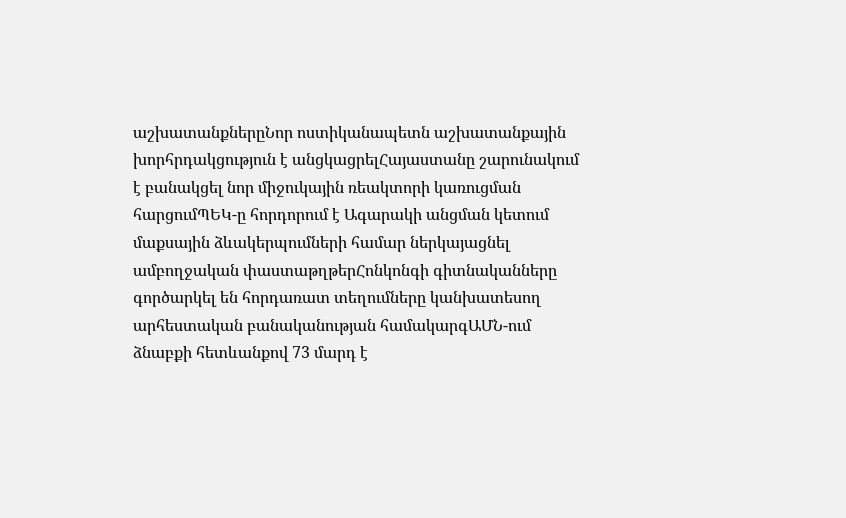աշխատանքներըՆոր ոստիկանապետն աշխատանքային խորհրդակցություն է անցկացրելՀայաստանը շարունակում է բանակցել նոր միջուկային ռեակտորի կառուցման հարցումՊԵԿ-ը հորդորում է Ագարակի անցման կետում մաքսային ձևակերպումների համար ներկայացնել ամբողջական փաստաթղթերՀոնկոնգի գիտնականները գործարկել են հորդառատ տեղումները կանխատեսող արհեստական բանականության համակարգԱՄՆ-ում ձնաբքի հետևանքով 73 մարդ է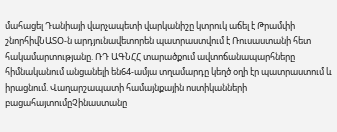մահացել Դանիայի վարչապետի վարկանիշը կտրուկ աճել է Թրամփի շնորհիվՆԱՏՕ-ն արդյունավետորեն պատրաստվում է Ռուսաստանի հետ հակամարտությանը. ՌԴ ԱԳՆՀՀ տարածքում ավտոճանապարհները հիմնականում անցանելի են64-ամյա տղամարդը կեղծ օղի էր պատրաստում և իրացնում. Վաղարշապատի համայնքային ոստիկանների բացահայտումըՉինաստանը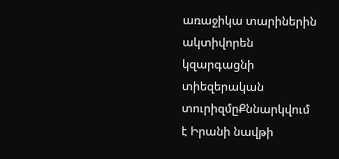առաջիկա տարիներին ակտիվորեն կզարգացնի տիեզերական տուրիզմըՔննարկվում է Իրանի նավթի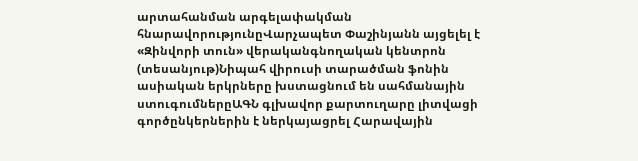արտահանման արգելափակման հնարավորությունըՎարչապետ Փաշինյանն այցելել է «Զինվորի տուն» վերականգնողական կենտրոն (տեսանյութ)Նիպահ վիրուսի տարածման ֆոնին ասիական երկրները խստացնում են սահմանային ստուգումներըԱԳՆ գլխավոր քարտուղարը լիտվացի գործընկերներին է ներկայացրել Հարավային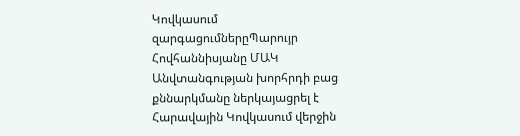Կովկասում զարգացումներըՊարույր Հովհաննիսյանը ՄԱԿ Անվտանգության խորհրդի բաց քննարկմանը ներկայացրել է Հարավային Կովկասում վերջին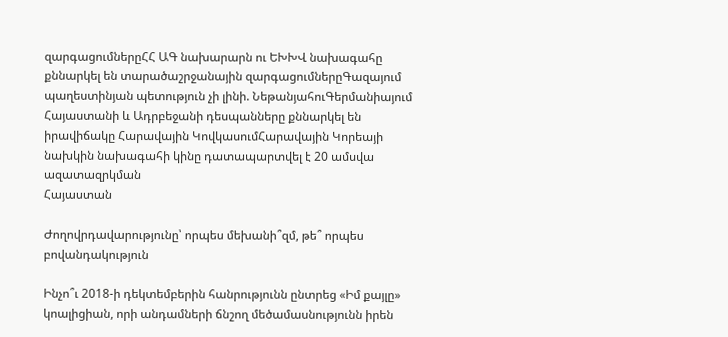զարգացումներըՀՀ ԱԳ նախարարն ու ԵԽԽՎ նախագահը քննարկել են տարածաշրջանային զարգացումներըԳազայում պաղեստինյան պետություն չի լինի. ՆեթանյահուԳերմանիայում Հայաստանի և Ադրբեջանի դեսպանները քննարկել են իրավիճակը Հարավային ԿովկասումՀարավային Կորեայի նախկին նախագահի կինը դատապարտվել է 20 ամսվա ազատազրկման
Հայաստան

Ժողովրդավարությունը՝ որպես մեխանի՞զմ, թե՞ որպես բովանդակություն

Ինչո՞ւ 2018-ի դեկտեմբերին հանրությունն ընտրեց «Իմ քայլը» կոալիցիան, որի անդամների ճնշող մեծամասնությունն իրեն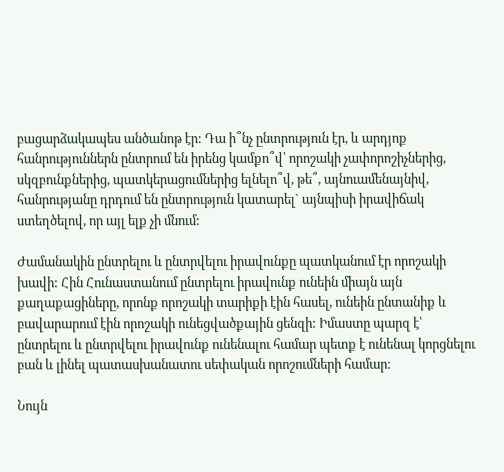բացարձակապես անծանոթ էր: Դա ի՞նչ ընտրություն էր, և արդյոք հանրություններն ընտրում են իրենց կամքո՞վ՝ որոշակի չափորոշիչներից, սկզբունքներից, պատկերացումներից ելնելո՞վ, թե՞, այնուամենայնիվ, հանրությանը դրդում են ընտրություն կատարել` այնպիսի իրավիճակ ստեղծելով, որ այլ ելք չի մնում:

Ժամանակին ընտրելու և ընտրվելու իրավունքը պատկանում էր որոշակի խավի: Հին Հունաստանում ընտրելու իրավունք ունեին միայն այն քաղաքացիները, որոնք որոշակի տարիքի էին հասել, ունեին ընտանիք և բավարարում էին որոշակի ունեցվածքային ցենզի: Իմաստը պարզ է՝ ընտրելու և ընտրվելու իրավունք ունենալու համար պետք է ունենալ կորցնելու բան և լինել պատասխանատու սեփական որոշումների համար։

Նույն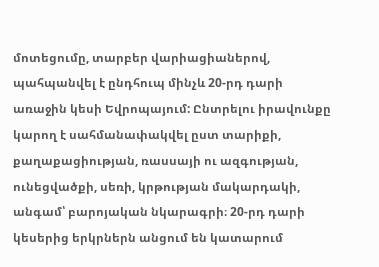մոտեցումը, տարբեր վարիացիաներով, պահպանվել է ընդհուպ մինչև 20-րդ դարի առաջին կեսի Եվրոպայում: Ընտրելու իրավունքը կարող է սահմանափակվել ըստ տարիքի, քաղաքացիության, ռասսայի ու ազգության, ունեցվածքի, սեռի, կրթության մակարդակի, անգամ՝ բարոյական նկարագրի։ 20-րդ դարի կեսերից երկրներն անցում են կատարում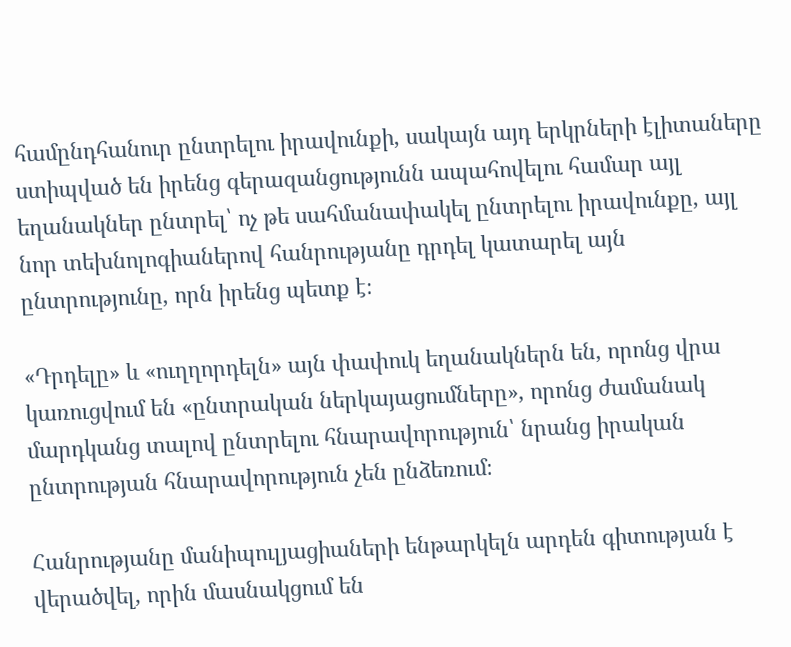համընդհանուր ընտրելու իրավունքի, սակայն այդ երկրների էլիտաները ստիպված են իրենց գերազանցությունն ապահովելու համար այլ եղանակներ ընտրել՝ ոչ թե սահմանափակել ընտրելու իրավունքը, այլ նոր տեխնոլոգիաներով հանրությանը դրդել կատարել այն ընտրությունը, որն իրենց պետք է։

«Դրդելը» և «ուղղորդելն» այն փափուկ եղանակներն են, որոնց վրա կառուցվում են «ընտրական ներկայացումները», որոնց ժամանակ մարդկանց տալով ընտրելու հնարավորություն՝ նրանց իրական ընտրության հնարավորություն չեն ընձեռում։

Հանրությանը մանիպուլյացիաների ենթարկելն արդեն գիտության է վերածվել, որին մասնակցում են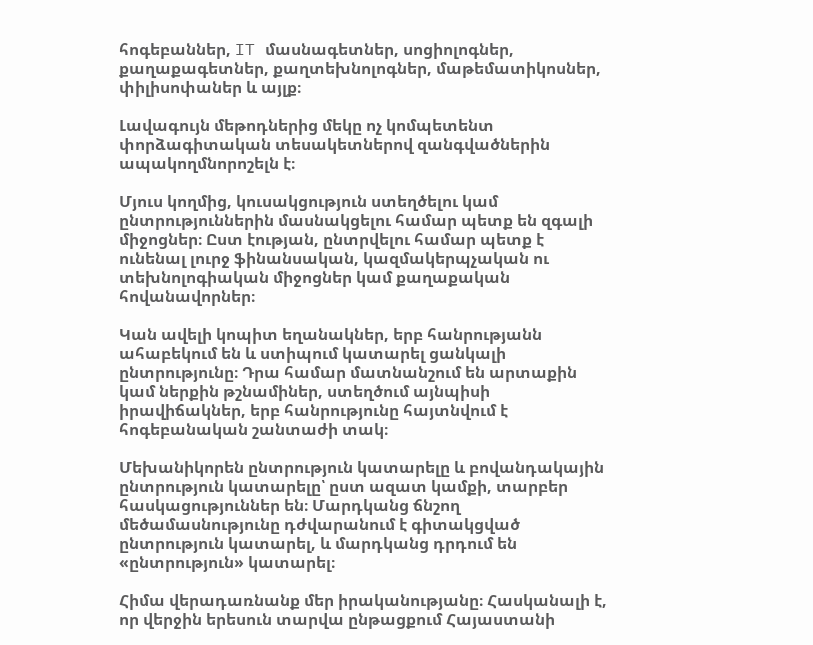հոգեբաններ, IT մասնագետներ, սոցիոլոգներ, քաղաքագետներ, քաղտեխնոլոգներ, մաթեմատիկոսներ, փիլիսոփաներ և այլք։

Լավագույն մեթոդներից մեկը ոչ կոմպետենտ փորձագիտական տեսակետներով զանգվածներին ապակողմնորոշելն է։

Մյուս կողմից, կուսակցություն ստեղծելու կամ ընտրություններին մասնակցելու համար պետք են զգալի միջոցներ։ Ըստ էության, ընտրվելու համար պետք է ունենալ լուրջ ֆինանսական, կազմակերպչական ու տեխնոլոգիական միջոցներ կամ քաղաքական հովանավորներ։

Կան ավելի կոպիտ եղանակներ, երբ հանրությանն ահաբեկում են և ստիպում կատարել ցանկալի ընտրությունը։ Դրա համար մատնանշում են արտաքին կամ ներքին թշնամիներ, ստեղծում այնպիսի իրավիճակներ, երբ հանրությունը հայտնվում է հոգեբանական շանտաժի տակ։

Մեխանիկորեն ընտրություն կատարելը և բովանդակային ընտրություն կատարելը՝ ըստ ազատ կամքի, տարբեր հասկացություններ են։ Մարդկանց ճնշող մեծամասնությունը դժվարանում է գիտակցված ընտրություն կատարել, և մարդկանց դրդում են «ընտրություն» կատարել։

Հիմա վերադառնանք մեր իրականությանը։ Հասկանալի է, որ վերջին երեսուն տարվա ընթացքում Հայաստանի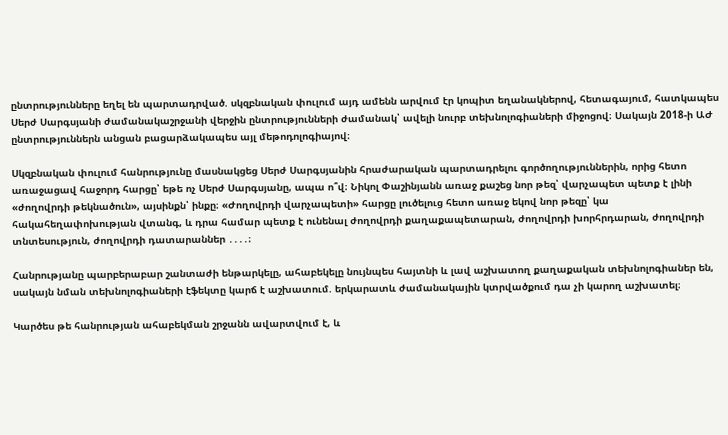ընտրությունները եղել են պարտադրված. սկզբնական փուլում այդ ամենն արվում էր կոպիտ եղանակներով, հետագայում, հատկապես Սերժ Սարգսյանի ժամանակաշրջանի վերջին ընտրությունների ժամանակ՝ ավելի նուրբ տեխնոլոգիաների միջոցով։ Սակայն 2018-ի ԱԺ ընտրություններն անցան բացարձակապես այլ մեթոդոլոգիայով։

Սկզբնական փուլում հանրությունը մասնակցեց Սերժ Սարգսյանին հրաժարական պարտադրելու գործողություններին, որից հետո առաջացավ հաջորդ հարցը՝ եթե ոչ Սերժ Սարգսյանը, ապա ո՞վ։ Նիկոլ Փաշինյանն առաջ քաշեց նոր թեզ՝ վարչապետ պետք է լինի «ժողովրդի թեկնածուն», այսինքն՝ ինքը։ «Ժողովրդի վարչապետի» հարցը լուծելուց հետո առաջ եկով նոր թեզը՝ կա հակահեղափոխության վտանգ, և դրա համար պետք է ունենալ ժողովրդի քաղաքապետարան, ժողովրդի խորհրդարան, ժողովրդի տնտեսություն, ժողովրդի դատարաններ ․․․․։

Հանրությանը պարբերաբար շանտաժի ենթարկելը, ահաբեկելը նույնպես հայտնի և լավ աշխատող քաղաքական տեխնոլոգիաներ են, սակայն նման տեխնոլոգիաների էֆեկտը կարճ է աշխատում. երկարատև ժամանակային կտրվածքում դա չի կարող աշխատել։

Կարծես թե հանրության ահաբեկման շրջանն ավարտվում է, և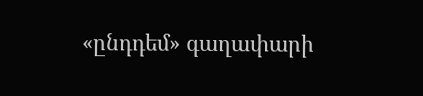«ընդդեմ» գաղափարի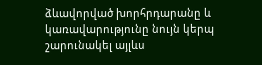ձևավորված խորհրդարանը և կառավարությունը նույն կերպ շարունակել այլևս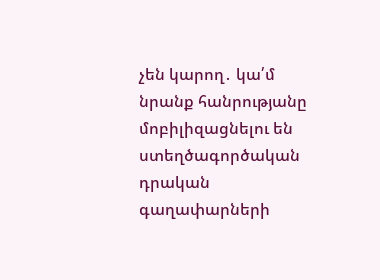չեն կարող․ կա՛մ նրանք հանրությանը մոբիլիզացնելու են ստեղծագործական դրական գաղափարների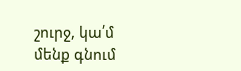շուրջ, կա՛մ մենք գնում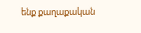ենք քաղաքական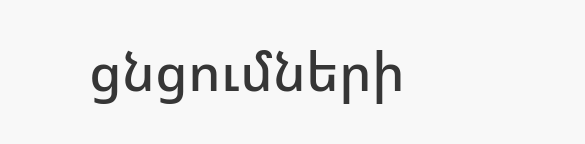ցնցումների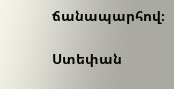ճանապարհով։

Ստեփան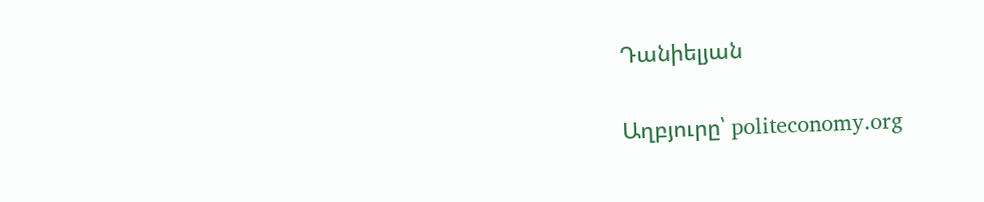Դանիելյան

Աղբյուրը՝ politeconomy.org